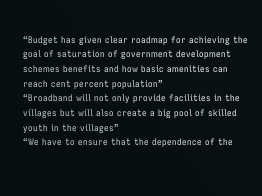“Budget has given clear roadmap for achieving the goal of saturation of government development schemes benefits and how basic amenities can reach cent percent population”
“Broadband will not only provide facilities in the villages but will also create a big pool of skilled youth in the villages”
“We have to ensure that the dependence of the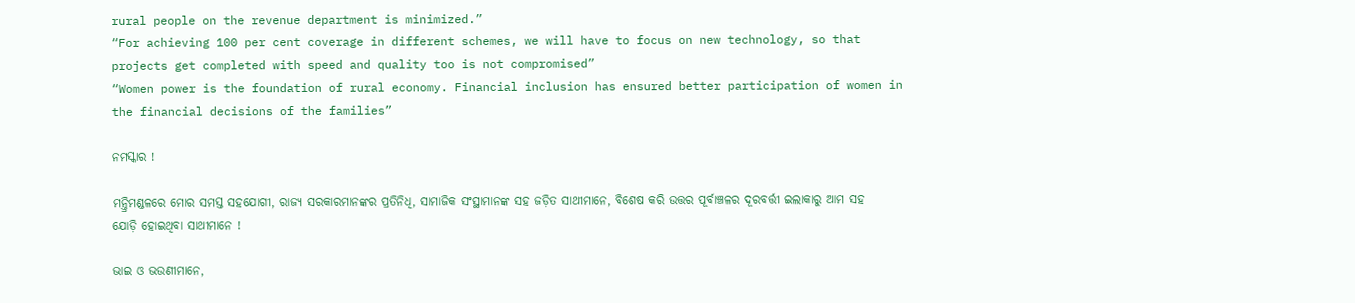rural people on the revenue department is minimized.”
“For achieving 100 per cent coverage in different schemes, we will have to focus on new technology, so that projects get completed with speed and quality too is not compromised”
“Women power is the foundation of rural economy. Financial inclusion has ensured better participation of women in the financial decisions of the families”

ନମସ୍କାର !

ମନ୍ତ୍ରିମଣ୍ଡଳରେ ମୋର ସମସ୍ତ ସହଯୋଗୀ, ରାଜ୍ୟ ସରକାରମାନଙ୍କର ପ୍ରତିନିଧି, ସାମାଜିକ ସଂସ୍ଥାମାନଙ୍କ ସହ ଜଡ଼ିତ ସାଥୀମାନେ, ବିଶେଷ କରି ଉତ୍ତର ପୂର୍ବାଞ୍ଚଳର ଦୂରବର୍ତ୍ତୀ ଇଲାକାରୁ ଆମ ସହ ଯୋଡ଼ି ହୋଇଥିବା ସାଥୀମାନେ !

ଭାଇ ଓ ଭଉଣୀମାନେ,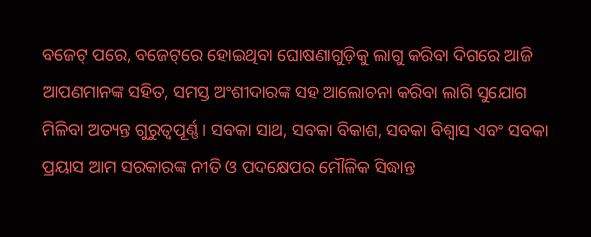ବଜେଟ୍‌ ପରେ, ବଜେଟ୍‌ରେ ହୋଇଥିବା ଘୋଷଣାଗୁଡ଼ିକୁ ଲାଗୁ କରିବା ଦିଗରେ ଆଜି ଆପଣମାନଙ୍କ ସହିତ, ସମସ୍ତ ଅଂଶୀଦାରଙ୍କ ସହ ଆଲୋଚନା କରିବା ଲାଗି ସୁଯୋଗ ମିଳିବା ଅତ୍ୟନ୍ତ ଗୁରୁତ୍ୱପୂର୍ଣ୍ଣ । ସବକା ସାଥ, ସବକା ବିକାଶ, ସବକା ବିଶ୍ୱାସ ଏବଂ ସବକା ପ୍ରୟାସ ଆମ ସରକାରଙ୍କ ନୀତି ଓ ପଦକ୍ଷେପର ମୌଳିକ ସିଦ୍ଧାନ୍ତ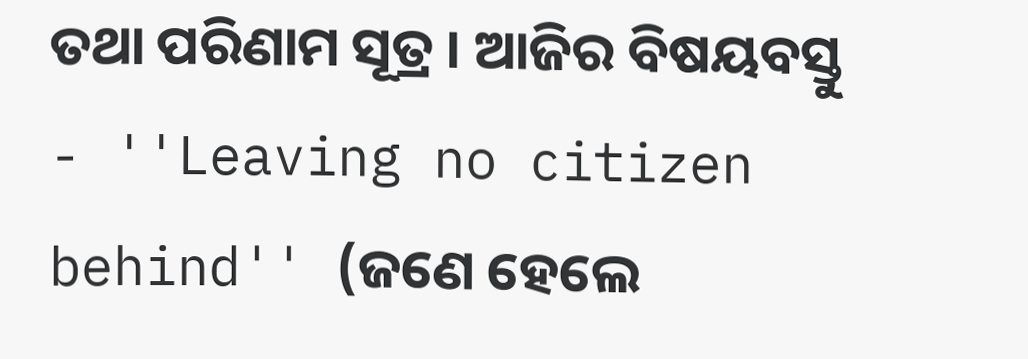ତଥା ପରିଣାମ ସୂତ୍ର । ଆଜିର ବିଷୟବସ୍ତୁ - ''Leaving no citizen behind'' (ଜଣେ ହେଲେ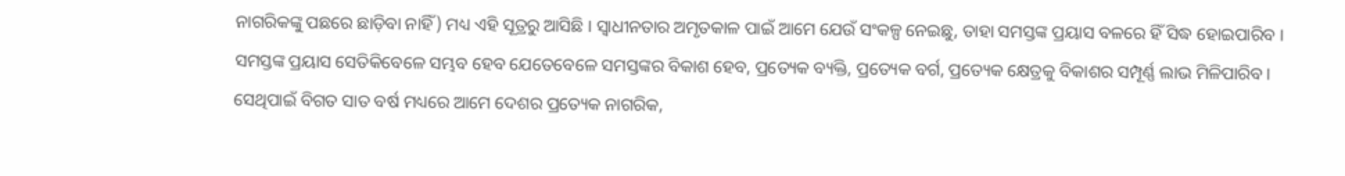ନାଗରିକଙ୍କୁ ପଛରେ ଛାଡ଼ିବା ନାହିଁ) ମଧ୍ୟ ଏହି ସୂତ୍ରରୁ ଆସିଛି । ସ୍ୱାଧୀନତାର ଅମୃତକାଳ ପାଇଁ ଆମେ ଯେଉଁ ସଂକଳ୍ପ ନେଇଛୁ, ତାହା ସମସ୍ତଙ୍କ ପ୍ରୟାସ ବଳରେ ହିଁ ସିଦ୍ଧ ହୋଇପାରିବ । ସମସ୍ତଙ୍କ ପ୍ରୟାସ ସେତିକିବେଳେ ସମ୍ଭବ ହେବ ଯେତେବେଳେ ସମସ୍ତଙ୍କର ବିକାଶ ହେବ, ପ୍ରତ୍ୟେକ ବ୍ୟକ୍ତି, ପ୍ରତ୍ୟେକ ବର୍ଗ, ପ୍ରତ୍ୟେକ କ୍ଷେତ୍ରକୁ ବିକାଶର ସମ୍ପୂର୍ଣ୍ଣ ଲାଭ ମିଳିପାରିବ। ସେଥିପାଇଁ ବିଗତ ସାତ ବର୍ଷ ମଧ୍ୟରେ ଆମେ ଦେଶର ପ୍ରତ୍ୟେକ ନାଗରିକ,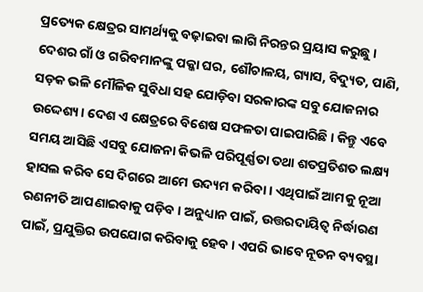ପ୍ରତ୍ୟେକ କ୍ଷେତ୍ରର ସାମର୍ଥ୍ୟକୁ ବଢ଼ାଇବା ଲାଗି ନିରନ୍ତର ପ୍ରୟାସ କରୁଛୁ । ଦେଶର ଗାଁ ଓ ଗରିବମାନଙ୍କୁ ପକ୍କା ଘର, ଶୌଚାଳୟ, ଗ୍ୟାସ, ବିଦ୍ୟୁତ, ପାଣି, ସଡ଼କ ଭଳି ମୌଳିକ ସୁବିଧା ସହ ଯୋଡ଼ିବା ସରକାରଙ୍କ ସବୁ ଯୋଜନାର ଉଦ୍ଦେଶ୍ୟ। ଦେଶ ଏ କ୍ଷେତ୍ରରେ ବିଶେଷ ସଫଳତା ପାଇପାରିଛି । କିନ୍ତୁ ଏବେ ସମୟ ଆସିଛି ଏସବୁ ଯୋଜନା କିଭଳି ପରିପୂର୍ଣ୍ଣତା ତଥା ଶତପ୍ରତିଶତ ଲକ୍ଷ୍ୟ ହାସଲ କରିବ ସେ ଦିଗରେ ଆମେ ଉଦ୍ୟମ କରିବା । ଏଥିପାଇଁ ଆମକୁ ନୂଆ ରଣନୀତି ଆପଣାଇବାକୁ ପଡ଼ିବ । ଅନୁଧ୍ୟାନ ପାଇଁ, ଉତ୍ତରଦାୟିତ୍ୱ ନିର୍ଦ୍ଧାରଣ ପାଇଁ, ପ୍ରଯୁକ୍ତିର ଉପଯୋଗ କରିବାକୁ ହେବ । ଏପରି ଭାବେ ନୂତନ ବ୍ୟବସ୍ଥା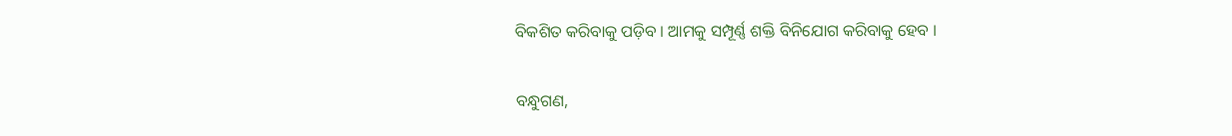ବିକଶିତ କରିବାକୁ ପଡ଼ିବ । ଆମକୁ ସମ୍ପୂର୍ଣ୍ଣ ଶକ୍ତି ବିନିଯୋଗ କରିବାକୁ ହେବ ।

ବନ୍ଧୁଗଣ,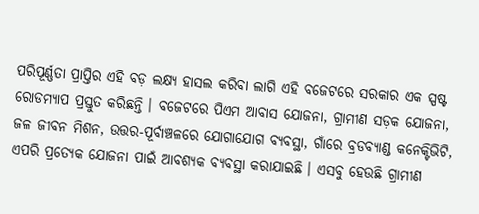ପରିପୂର୍ଣ୍ଣତା ପ୍ରାପ୍ତିର ଏହି ବଡ଼ ଲକ୍ଷ୍ୟ ହାସଲ କରିବା ଲାଗି ଏହି ବଜେଟରେ ସରକାର ଏକ ସ୍ପଷ୍ଟ ରୋଡମ୍ୟାପ ପ୍ରସ୍ତୁତ କରିଛନ୍ତି । ବଜେଟରେ ପିଏମ ଆବାସ ଯୋଜନା, ଗ୍ରାମୀଣ ସଡ଼କ ଯୋଜନା, ଜଳ ଜୀବନ ମିଶନ, ଉତ୍ତର-ପୂର୍ବାଞ୍ଚଳରେ ଯୋଗାଯୋଗ ବ୍ୟବସ୍ଥା, ଗାଁରେ ବ୍ରଡବ୍ୟାଣ୍ଡ କନେକ୍ଟିଭିଟି, ଏପରି ପ୍ରତ୍ୟେକ ଯୋଜନା ପାଇଁ ଆବଶ୍ୟକ ବ୍ୟବସ୍ଥା କରାଯାଇଛି । ଏସବୁ ହେଉଛି ଗ୍ରାମୀଣ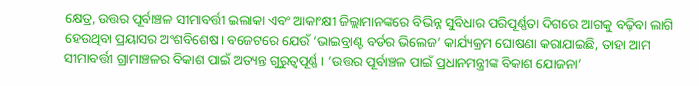କ୍ଷେତ୍ର, ଉତ୍ତର ପୂର୍ବାଞ୍ଚଳ ସୀମାବର୍ତ୍ତୀ ଇଲାକା ଏବଂ ଆକାଂକ୍ଷୀ ଜିଲ୍ଲାମାନଙ୍କରେ ବିଭିନ୍ନ ସୁବିଧାର ପରିପୂର୍ଣ୍ଣତା ଦିଗରେ ଆଗକୁ ବଢ଼ିବା ଲାଗି ହେଉଥିବା ପ୍ରୟାସର ଅଂଶବିଶେଷ। ବଜେଟରେ ଯେଉଁ ‘ଭାଇବ୍ରାଣ୍ଟ ବର୍ଡର ଭିଲେଜ’ କାର୍ଯ୍ୟକ୍ରମ ଘୋଷଣା କରାଯାଇଛି, ତାହା ଆମ ସୀମାବର୍ତ୍ତୀ ଗ୍ରାମାଞ୍ଚଳର ବିକାଶ ପାଇଁ ଅତ୍ୟନ୍ତ ଗୁରୁତ୍ୱପୂର୍ଣ୍ଣ । ‘ଉତ୍ତର ପୂର୍ବାଞ୍ଚଳ ପାଇଁ ପ୍ରଧାନମନ୍ତ୍ରୀଙ୍କ ବିକାଶ ଯୋଜନା’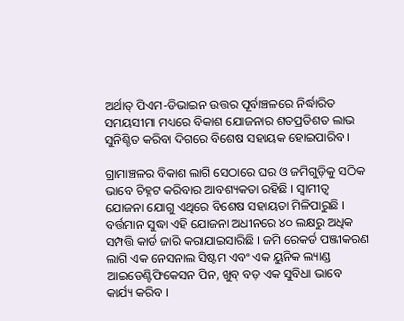ଅର୍ଥାତ୍‌ ପିଏମ-ଡିଭାଇନ ଉତ୍ତର ପୂର୍ବାଞ୍ଚଳରେ ନିର୍ଦ୍ଧାରିତ ସମୟସୀମା ମଧ୍ୟରେ ବିକାଶ ଯୋଜନାର ଶତପ୍ରତିଶତ ଲାଭ ସୁନିଶ୍ଚିତ କରିବା ଦିଗରେ ବିଶେଷ ସହାୟକ ହୋଇପାରିବ ।

ଗ୍ରାମାଞ୍ଚଳର ବିକାଶ ଲାଗି ସେଠାରେ ଘର ଓ ଜମିଗୁଡ଼ିକୁ ସଠିକ ଭାବେ ଚିହ୍ନଟ କରିବାର ଆବଶ୍ୟକତା ରହିଛି । ସ୍ୱାମୀତ୍ୱ ଯୋଜନା ଯୋଗୁ ଏଥିରେ ବିଶେଷ ସହାୟତା ମିଳିପାରୁଛି । ବର୍ତ୍ତମାନ ସୁଦ୍ଧା ଏହି ଯୋଜନା ଅଧୀନରେ ୪୦ ଲକ୍ଷରୁ ଅଧିକ ସମ୍ପତ୍ତି କାର୍ଡ ଜାରି କରାଯାଇସାରିଛି । ଜମି ରେକର୍ଡ ପଞ୍ଜୀକରଣ ଲାଗି ଏକ ନେସନାଲ ସିଷ୍ଟମ ଏବଂ ଏକ ୟୁନିକ ଲ୍ୟାଣ୍ଡ ଆଇଡେଣ୍ଟିଫିକେସନ ପିନ, ଖୁବ୍‌ ବଡ଼ ଏକ ସୁବିଧା ଭାବେ କାର୍ଯ୍ୟ କରିବ ।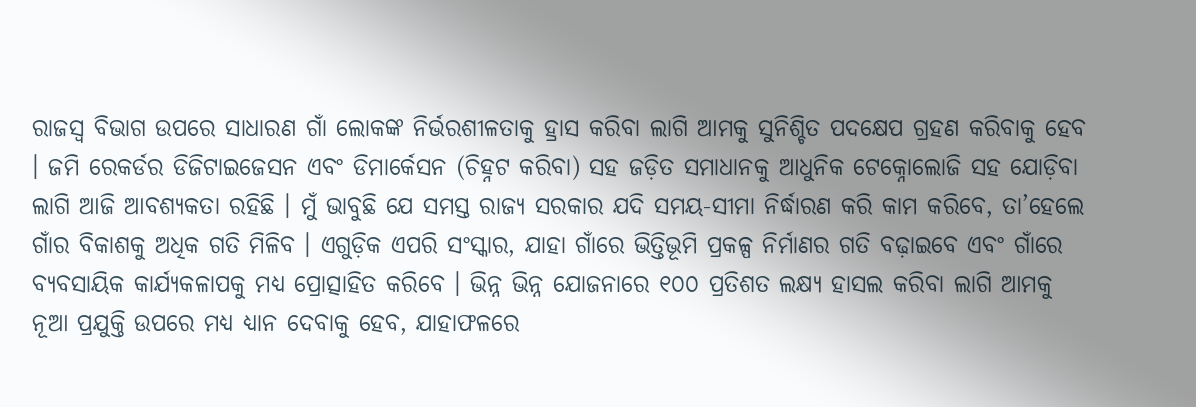ରାଜସ୍ୱ ବିଭାଗ ଉପରେ ସାଧାରଣ ଗାଁ ଲୋକଙ୍କ ନିର୍ଭରଶୀଳତାକୁ ହ୍ରାସ କରିବା ଲାଗି ଆମକୁ ସୁନିଶ୍ଚିତ ପଦକ୍ଷେପ ଗ୍ରହଣ କରିବାକୁ ହେବ । ଜମି ରେକର୍ଡର ଡିଜିଟାଇଜେସନ ଏବଂ ଡିମାର୍କେସନ (ଚିହ୍ନଟ କରିବା) ସହ ଜଡ଼ିତ ସମାଧାନକୁ ଆଧୁନିକ ଟେକ୍ନୋଲୋଜି ସହ ଯୋଡ଼ିବା ଲାଗି ଆଜି ଆବଶ୍ୟକତା ରହିଛି । ମୁଁ ଭାବୁଛି ଯେ ସମସ୍ତ ରାଜ୍ୟ ସରକାର ଯଦି ସମୟ-ସୀମା ନିର୍ଦ୍ଧାରଣ କରି କାମ କରିବେ, ତା’ହେଲେ ଗାଁର ବିକାଶକୁ ଅଧିକ ଗତି ମିଳିବ । ଏଗୁଡ଼ିକ ଏପରି ସଂସ୍କାର, ଯାହା ଗାଁରେ ଭିତ୍ତିଭୂମି ପ୍ରକଳ୍ପ ନିର୍ମାଣର ଗତି ବଢ଼ାଇବେ ଏବଂ ଗାଁରେ ବ୍ୟବସାୟିକ କାର୍ଯ୍ୟକଳାପକୁ ମଧ୍ୟ ପ୍ରୋତ୍ସାହିତ କରିବେ । ଭିନ୍ନ ଭିନ୍ନ ଯୋଜନାରେ ୧୦୦ ପ୍ରତିଶତ ଲକ୍ଷ୍ୟ ହାସଲ କରିବା ଲାଗି ଆମକୁ ନୂଆ ପ୍ରଯୁକ୍ତି ଉପରେ ମଧ୍ୟ ଧ୍ୟାନ ଦେବାକୁ ହେବ, ଯାହାଫଳରେ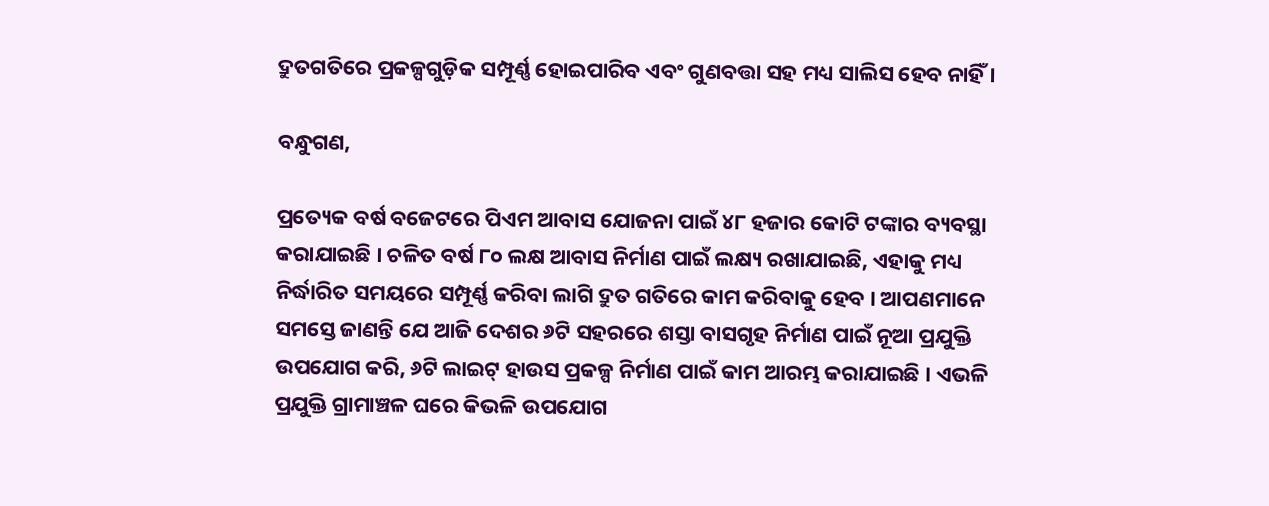ଦ୍ରୁତଗତିରେ ପ୍ରକଳ୍ପଗୁଡ଼ିକ ସମ୍ପୂର୍ଣ୍ଣ ହୋଇପାରିବ ଏବଂ ଗୁଣବତ୍ତା ସହ ମଧ୍ୟ ସାଲିସ ହେବ ନାହିଁ ।

ବନ୍ଧୁଗଣ,

ପ୍ରତ୍ୟେକ ବର୍ଷ ବଜେଟରେ ପିଏମ ଆବାସ ଯୋଜନା ପାଇଁ ୪୮ ହଜାର କୋଟି ଟଙ୍କାର ବ୍ୟବସ୍ଥା କରାଯାଇଛି । ଚଳିତ ବର୍ଷ ୮୦ ଲକ୍ଷ ଆବାସ ନିର୍ମାଣ ପାଇଁ ଲକ୍ଷ୍ୟ ରଖାଯାଇଛି, ଏହାକୁ ମଧ୍ୟ ନିର୍ଦ୍ଧାରିତ ସମୟରେ ସମ୍ପୂର୍ଣ୍ଣ କରିବା ଲାଗି ଦ୍ରୁତ ଗତିରେ କାମ କରିବାକୁ ହେବ । ଆପଣମାନେ ସମସ୍ତେ ଜାଣନ୍ତି ଯେ ଆଜି ଦେଶର ୬ଟି ସହରରେ ଶସ୍ତା ବାସଗୃହ ନିର୍ମାଣ ପାଇଁ ନୂଆ ପ୍ରଯୁକ୍ତି ଉପଯୋଗ କରି, ୬ଟି ଲାଇଟ୍‌ ହାଉସ ପ୍ରକଳ୍ପ ନିର୍ମାଣ ପାଇଁ କାମ ଆରମ୍ଭ କରାଯାଇଛି । ଏଭଳି ପ୍ରଯୁକ୍ତି ଗ୍ରାମାଞ୍ଚଳ ଘରେ କିଭଳି ଉପଯୋଗ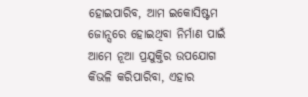ହୋଇପାରିବ, ଆମ ଇକୋସିଷ୍ଟମ ଜୋନ୍ସରେ ହୋଇଥିବା ନିର୍ମାଣ ପାଇଁ ଆମେ ନୂଆ ପ୍ରଯୁକ୍ତିର ଉପଯୋଗ କିଭଳି କରିପାରିବା, ଏହାର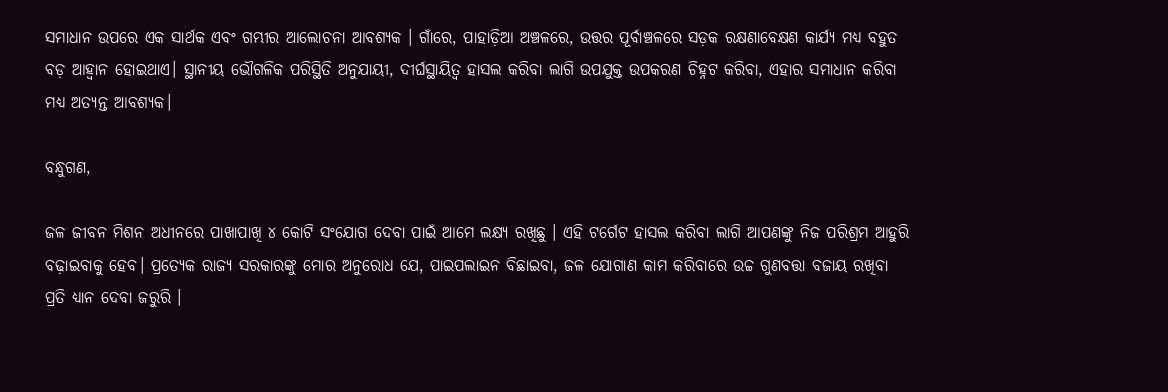ସମାଧାନ ଉପରେ ଏକ ସାର୍ଥକ ଏବଂ ଗମ୍ଭୀର ଆଲୋଚନା ଆବଶ୍ୟକ । ଗାଁରେ, ପାହାଡ଼ିଆ ଅଞ୍ଚଳରେ, ଉତ୍ତର ପୂର୍ବାଞ୍ଚଳରେ ସଡ଼କ ରକ୍ଷଣାବେକ୍ଷଣ କାର୍ଯ୍ୟ ମଧ୍ୟ ବହୁତ ବଡ଼ ଆହ୍ୱାନ ହୋଇଥାଏ। ସ୍ଥାନୀୟ ଭୌଗଳିକ ପରିସ୍ଥିତି ଅନୁଯାୟୀ, ଦୀର୍ଘସ୍ଥାୟିତ୍ୱ ହାସଲ କରିବା ଲାଗି ଉପଯୁକ୍ତ ଉପକରଣ ଚିହ୍ନଟ କରିବା, ଏହାର ସମାଧାନ କରିବା ମଧ୍ୟ ଅତ୍ୟନ୍ତ ଆବଶ୍ୟକ।

ବନ୍ଧୁଗଣ,

ଜଳ ଜୀବନ ମିଶନ ଅଧୀନରେ ପାଖାପାଖି ୪ କୋଟି ସଂଯୋଗ ଦେବା ପାଇଁ ଆମେ ଲକ୍ଷ୍ୟ ରଖିଛୁ । ଏହି ଟର୍ଗେଟ ହାସଲ କରିବା ଲାଗି ଆପଣଙ୍କୁ ନିଜ ପରିଶ୍ରମ ଆହୁରି ବଢ଼ାଇବାକୁ ହେବ। ପ୍ରତ୍ୟେକ ରାଜ୍ୟ ସରକାରଙ୍କୁ ମୋର ଅନୁରୋଧ ଯେ, ପାଇପଲାଇନ ବିଛାଇବା, ଜଳ ଯୋଗାଣ କାମ କରିବାରେ ଉଚ୍ଚ ଗୁଣବତ୍ତା ବଜାୟ ରଖିବା ପ୍ରତି ଧ୍ୟାନ ଦେବା ଜରୁରି ।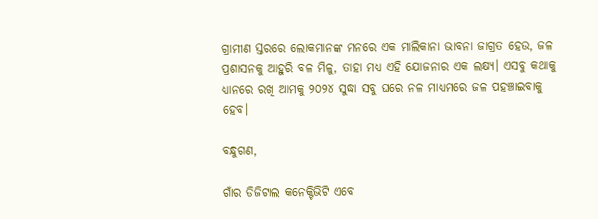ଗ୍ରାମୀଣ ସ୍ତରରେ ଲୋକମାନଙ୍କ ମନରେ ଏକ ମାଲିକାନା ଭାବନା ଜାଗ୍ରତ ହେଉ, ଜଳ ପ୍ରଶାସନକୁ ଆହୁରି ବଳ ମିଳୁ, ତାହା ମଧ୍ୟ ଏହି ଯୋଜନାର ଏକ ଲକ୍ଷ୍ୟ। ଏସବୁ କଥାକୁ ଧ୍ୟାନରେ ରଖି ଆମକୁ ୨୦୨୪ ସୁଦ୍ଧା ସବୁ ଘରେ ନଳ ମାଧ୍ୟମରେ ଜଳ ପହଞ୍ଚାଇବାକୁ ହେବ।

ବନ୍ଧୁଗଣ,

ଗାଁର ଡିଜିଟାଲ କନେକ୍ଟିଭିଟି ଏବେ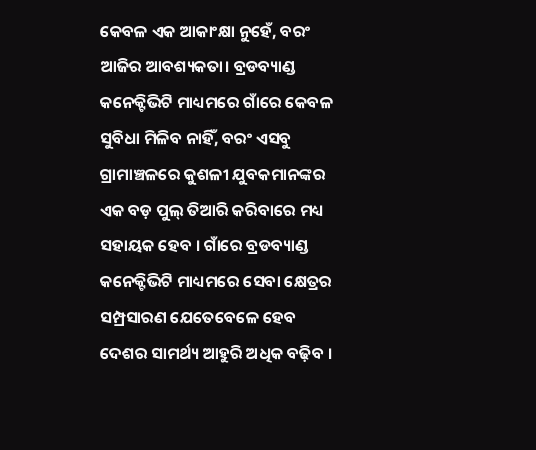କେବଳ ଏକ ଆକାଂକ୍ଷା ନୁହେଁ, ବରଂ ଆଜିର ଆବଶ୍ୟକତା। ବ୍ରଡବ୍ୟାଣ୍ଡ କନେକ୍ଟିଭିଟି ମାଧ୍ୟମରେ ଗାଁରେ କେବଳ ସୁବିଧା ମିଳିବ ନାହିଁ, ବରଂ ଏସବୁ ଗ୍ରାମାଞ୍ଚଳରେ କୁଶଳୀ ଯୁବକମାନଙ୍କର ଏକ ବଡ଼ ପୁଲ୍‌ ତିଆରି କରିବାରେ ମଧ୍ୟ ସହାୟକ ହେବ । ଗାଁରେ ବ୍ରଡବ୍ୟାଣ୍ଡ କନେକ୍ଟିଭିଟି ମାଧ୍ୟମରେ ସେବା କ୍ଷେତ୍ରର ସମ୍ପ୍ରସାରଣ ଯେତେବେଳେ ହେବ ଦେଶର ସାମର୍ଥ୍ୟ ଆହୁରି ଅଧିକ ବଢ଼ିବ ।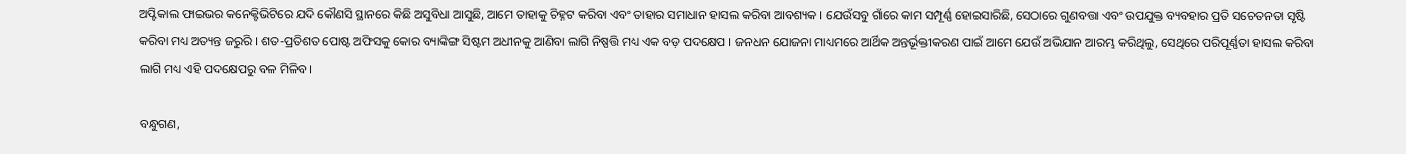ଅପ୍ଟିକାଲ ଫାଇଭର କନେକ୍ଟିଭିଟିରେ ଯଦି କୌଣସି ସ୍ଥାନରେ କିଛି ଅସୁବିଧା ଆସୁଛି, ଆମେ ତାହାକୁ ଚିହ୍ନଟ କରିବା ଏବଂ ତାହାର ସମାଧାନ ହାସଲ କରିବା ଆବଶ୍ୟକ । ଯେଉଁସବୁ ଗାଁରେ କାମ ସମ୍ପୂର୍ଣ୍ଣ ହୋଇସାରିଛି, ସେଠାରେ ଗୁଣବତ୍ତା ଏବଂ ଉପଯୁକ୍ତ ବ୍ୟବହାର ପ୍ରତି ସଚେତନତା ସୃଷ୍ଟି କରିବା ମଧ୍ୟ ଅତ୍ୟନ୍ତ ଜରୁରି । ଶତ-ପ୍ରତିଶତ ପୋଷ୍ଟ ଅଫିସକୁ କୋର ବ୍ୟାଙ୍କିଙ୍ଗ ସିଷ୍ଟମ ଅଧୀନକୁ ଆଣିବା ଲାଗି ନିଷ୍ପତ୍ତି ମଧ୍ୟ ଏକ ବଡ଼ ପଦକ୍ଷେପ । ଜନଧନ ଯୋଜନା ମାଧ୍ୟମରେ ଆର୍ଥିକ ଅନ୍ତର୍ଭୂକ୍ତୀକରଣ ପାଇଁ ଆମେ ଯେଉଁ ଅଭିଯାନ ଆରମ୍ଭ କରିଥିଲୁ, ସେଥିରେ ପରିପୂର୍ଣ୍ଣତା ହାସଲ କରିବା ଲାଗି ମଧ୍ୟ ଏହି ପଦକ୍ଷେପରୁ ବଳ ମିଳିବ।

ବନ୍ଧୁଗଣ,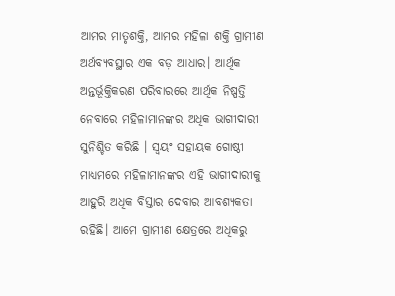ଆମର ମାତୃଶକ୍ତି, ଆମର ମହିଳା ଶକ୍ତି ଗ୍ରାମୀଣ ଅର୍ଥବ୍ୟବସ୍ଥାର ଏକ ବଡ଼ ଆଧାର। ଆର୍ଥିକ ଅନ୍ତର୍ଭୂକ୍ତିକରଣ ପରିବାରରେ ଆର୍ଥିକ ନିଷ୍ପତ୍ତି ନେବାରେ ମହିଳାମାନଙ୍କର ଅଧିକ ଭାଗୀଦାରୀ ସୁନିଶ୍ଚିତ କରିଛି । ସ୍ୱୟଂ ସହାୟକ ଗୋଷ୍ଠୀ ମାଧ୍ୟମରେ ମହିଳାମାନଙ୍କର ଏହି ଭାଗୀଦାରୀକୁ ଆହୁରି ଅଧିକ ବିସ୍ତାର ଦେବାର ଆବଶ୍ୟକତା ରହିଛି। ଆମେ ଗ୍ରାମୀଣ କ୍ଷେତ୍ରରେ ଅଧିକରୁ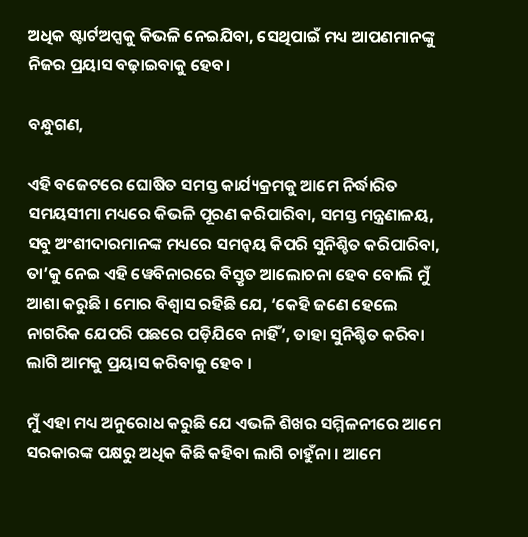ଅଧିକ ଷ୍ଟାର୍ଟଅପ୍ସକୁ କିଭଳି ନେଇଯିବା, ସେଥିପାଇଁ ମଧ୍ୟ ଆପଣମାନଙ୍କୁ ନିଜର ପ୍ରୟାସ ବଢ଼ାଇବାକୁ ହେବ।

ବନ୍ଧୁଗଣ,

ଏହି ବଜେଟରେ ଘୋଷିତ ସମସ୍ତ କାର୍ଯ୍ୟକ୍ରମକୁ ଆମେ ନିର୍ଦ୍ଧାରିତ ସମୟସୀମା ମଧ୍ୟରେ କିଭଳି ପୂରଣ କରିପାରିବା, ସମସ୍ତ ମନ୍ତ୍ରଣାଳୟ, ସବୁ ଅଂଶୀଦାରମାନଙ୍କ ମଧ୍ୟରେ ସମନ୍ୱୟ କିପରି ସୁନିଶ୍ଚିତ କରିପାରିବା, ତା’କୁ ନେଇ ଏହି ୱେବିନାରରେ ବିସ୍ତୃତ ଆଲୋଚନା ହେବ ବୋଲି ମୁଁ ଆଶା କରୁଛି । ମୋର ବିଶ୍ୱାସ ରହିଛି ଯେ, ‘କେହି ଜଣେ ହେଲେ ନାଗରିକ ଯେପରି ପଛରେ ପଡ଼ିଯିବେ ନାହିଁ’, ତାହା ସୁନିଶ୍ଚିତ କରିବା ଲାଗି ଆମକୁ ପ୍ରୟାସ କରିବାକୁ ହେବ ।

ମୁଁ ଏହା ମଧ୍ୟ ଅନୁରୋଧ କରୁଛି ଯେ ଏଭଳି ଶିଖର ସମ୍ମିଳନୀରେ ଆମେ ସରକାରଙ୍କ ପକ୍ଷରୁ ଅଧିକ କିଛି କହିବା ଲାଗି ଚାହୁଁନା । ଆମେ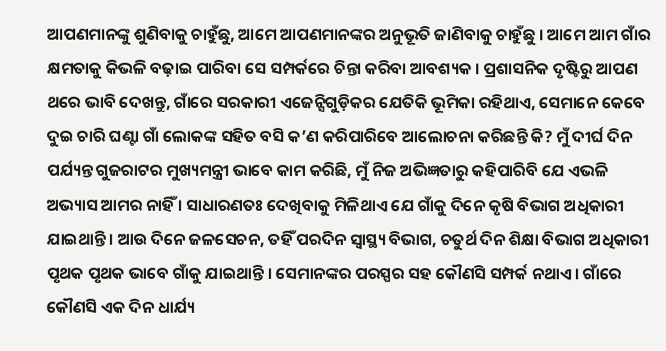ଆପଣମାନଙ୍କୁ ଶୁଣିବାକୁ ଚାହୁଁଛୁ, ଆମେ ଆପଣମାନଙ୍କର ଅନୁଭୂତି ଜାଣିବାକୁ ଚାହୁଁଛୁ । ଆମେ ଆମ ଗାଁର କ୍ଷମତାକୁ କିଭଳି ବଢ଼ାଇ ପାରିବା ସେ ସମ୍ପର୍କରେ ଚିନ୍ତା କରିବା ଆବଶ୍ୟକ । ପ୍ରଶାସନିକ ଦୃଷ୍ଟିରୁ ଆପଣ ଥରେ ଭାବି ଦେଖନ୍ତୁ, ଗାଁରେ ସରକାରୀ ଏଜେନ୍ସିଗୁଡ଼ିକର ଯେତିକି ଭୂମିକା ରହିଥାଏ, ସେମାନେ କେବେ ଦୁଇ ଚାରି ଘଣ୍ଟା ଗାଁ ଲୋକଙ୍କ ସହିତ ବସି କ’ଣ କରିପାରିବେ ଆଲୋଚନା କରିଛନ୍ତି କି? ମୁଁ ଦୀର୍ଘ ଦିନ ପର୍ଯ୍ୟନ୍ତ ଗୁଜରାଟର ମୁଖ୍ୟମନ୍ତ୍ରୀ ଭାବେ କାମ କରିଛି, ମୁଁ ନିଜ ଅଭିଜ୍ଞତାରୁ କହିପାରିବି ଯେ ଏଭଳି ଅଭ୍ୟାସ ଆମର ନାହିଁ । ସାଧାରଣତଃ ଦେଖିବାକୁ ମିଳିଥାଏ ଯେ ଗାଁକୁ ଦିନେ କୃଷି ବିଭାଗ ଅଧିକାରୀ ଯାଇଥାନ୍ତି । ଆଉ ଦିନେ ଜଳସେଚନ, ତହିଁ ପରଦିନ ସ୍ୱାସ୍ଥ୍ୟ ବିଭାଗ, ଚତୁର୍ଥ ଦିନ ଶିକ୍ଷା ବିଭାଗ ଅଧିକାରୀ ପୃଥକ ପୃଥକ ଭାବେ ଗାଁକୁ ଯାଇଥାନ୍ତି । ସେମାନଙ୍କର ପରସ୍ପର ସହ କୌଣସି ସମ୍ପର୍କ ନଥାଏ । ଗାଁରେ କୌଣସି ଏକ ଦିନ ଧାର୍ଯ୍ୟ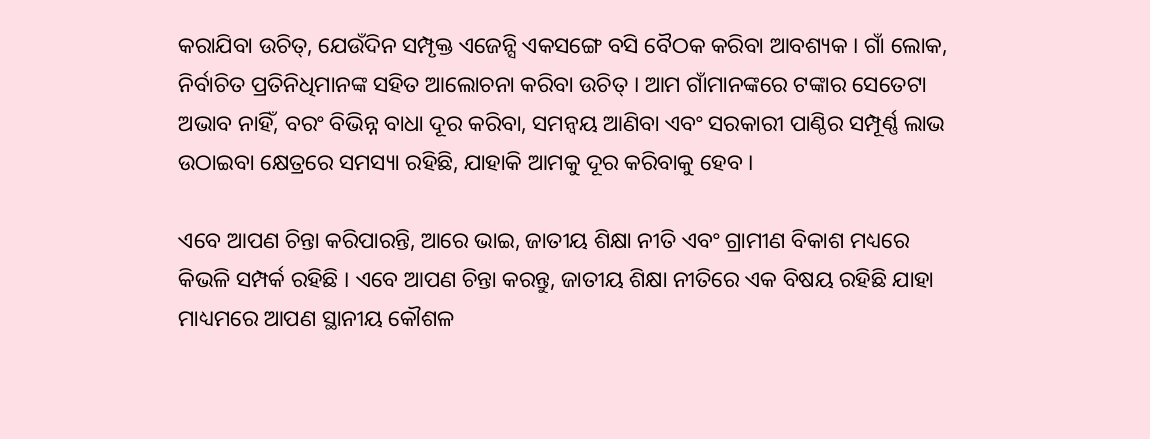କରାଯିବା ଉଚିତ୍‌, ଯେଉଁଦିନ ସମ୍ପୃକ୍ତ ଏଜେନ୍ସି ଏକସଙ୍ଗେ ବସି ବୈଠକ କରିବା ଆବଶ୍ୟକ । ଗାଁ ଲୋକ, ନିର୍ବାଚିତ ପ୍ରତିନିଧିମାନଙ୍କ ସହିତ ଆଲୋଚନା କରିବା ଉଚିତ୍‌ । ଆମ ଗାଁମାନଙ୍କରେ ଟଙ୍କାର ସେତେଟା ଅଭାବ ନାହିଁ, ବରଂ ବିଭିନ୍ନ ବାଧା ଦୂର କରିବା, ସମନ୍ୱୟ ଆଣିବା ଏବଂ ସରକାରୀ ପାଣ୍ଠିର ସମ୍ପୂର୍ଣ୍ଣ ଲାଭ ଉଠାଇବା କ୍ଷେତ୍ରରେ ସମସ୍ୟା ରହିଛି, ଯାହାକି ଆମକୁ ଦୂର କରିବାକୁ ହେବ ।

ଏବେ ଆପଣ ଚିନ୍ତା କରିପାରନ୍ତି, ଆରେ ଭାଇ, ଜାତୀୟ ଶିକ୍ଷା ନୀତି ଏବଂ ଗ୍ରାମୀଣ ବିକାଶ ମଧ୍ୟରେ କିଭଳି ସମ୍ପର୍କ ରହିଛି । ଏବେ ଆପଣ ଚିନ୍ତା କରନ୍ତୁ, ଜାତୀୟ ଶିକ୍ଷା ନୀତିରେ ଏକ ବିଷୟ ରହିଛି ଯାହା ମାଧ୍ୟମରେ ଆପଣ ସ୍ଥାନୀୟ କୌଶଳ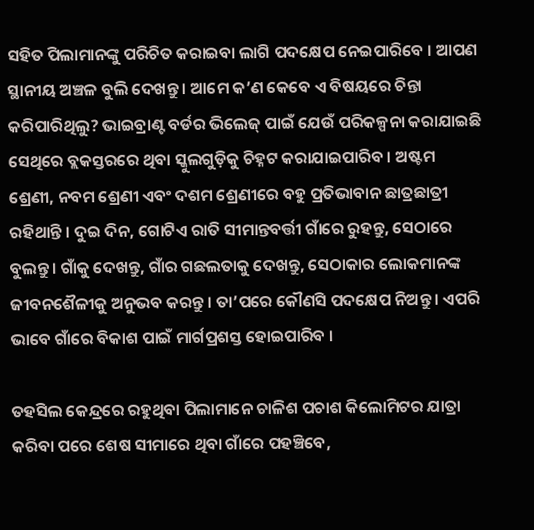ସହିତ ପିଲାମାନଙ୍କୁ ପରିଚିତ କରାଇବା ଲାଗି ପଦକ୍ଷେପ ନେଇପାରିବେ । ଆପଣ ସ୍ଥାନୀୟ ଅଞ୍ଚଳ ବୁଲି ଦେଖନ୍ତୁ । ଆମେ କ’ଣ କେବେ ଏ ବିଷୟରେ ଚିନ୍ତା କରିପାରିଥିଲୁ? ଭାଇବ୍ରାଣ୍ଟ ବର୍ଡର ଭିଲେଜ୍‌ ପାଇଁ ଯେଉଁ ପରିକଳ୍ପନା କରାଯାଇଛି ସେଥିରେ ବ୍ଲକସ୍ତରରେ ଥିବା ସ୍କୁଲଗୁଡ଼ିକୁ ଚିହ୍ନଟ କରାଯାଇପାରିବ । ଅଷ୍ଟମ ଶ୍ରେଣୀ, ନବମ ଶ୍ରେଣୀ ଏବଂ ଦଶମ ଶ୍ରେଣୀରେ ବହୁ ପ୍ରତିଭାବାନ ଛାତ୍ରଛାତ୍ରୀ ରହିଥାନ୍ତି । ଦୁଇ ଦିନ, ଗୋଟିଏ ରାତି ସୀମାନ୍ତବର୍ତ୍ତୀ ଗାଁରେ ରୁହନ୍ତୁ, ସେଠାରେ ବୁଲନ୍ତୁ। ଗାଁକୁ ଦେଖନ୍ତୁ, ଗାଁର ଗଛଲତାକୁ ଦେଖନ୍ତୁ, ସେଠାକାର ଲୋକମାନଙ୍କ ଜୀବନଶୈଳୀକୁ ଅନୁଭବ କରନ୍ତୁ । ତା’ପରେ କୌଣସି ପଦକ୍ଷେପ ନିଅନ୍ତୁ । ଏପରି ଭାବେ ଗାଁରେ ବିକାଶ ପାଇଁ ମାର୍ଗପ୍ରଶସ୍ତ ହୋଇପାରିବ ।

ତହସିଲ କେନ୍ଦ୍ରରେ ରହୁଥିବା ପିଲାମାନେ ଚାଳିଶ ପଚାଶ କିଲୋମିଟର ଯାତ୍ରା କରିବା ପରେ ଶେଷ ସୀମାରେ ଥିବା ଗାଁରେ ପହଞ୍ଚିବେ,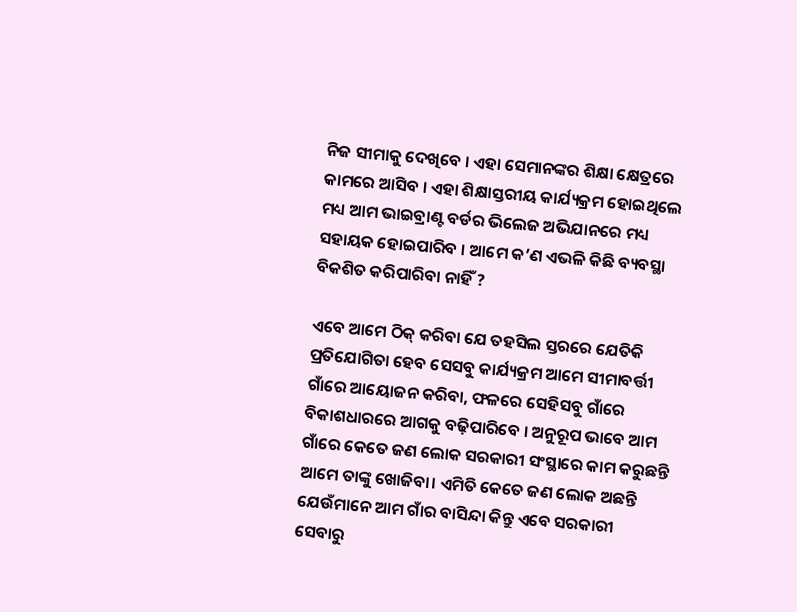ନିଜ ସୀମାକୁ ଦେଖିବେ । ଏହା ସେମାନଙ୍କର ଶିକ୍ଷା କ୍ଷେତ୍ରରେ କାମରେ ଆସିବ । ଏହା ଶିକ୍ଷାସ୍ତରୀୟ କାର୍ଯ୍ୟକ୍ରମ ହୋଇଥିଲେ ମଧ୍ୟ ଆମ ଭାଇବ୍ରାଣ୍ଟ ବର୍ଡର ଭିଲେଜ ଅଭିଯାନରେ ମଧ୍ୟ ସହାୟକ ହୋଇପାରିବ । ଆମେ କ’ଣ ଏଭଳି କିଛି ବ୍ୟବସ୍ଥା ବିକଶିତ କରିପାରିବା ନାହିଁ ?

ଏବେ ଆମେ ଠିକ୍‌ କରିବା ଯେ ତହସିଲ ସ୍ତରରେ ଯେତିକି ପ୍ରତିଯୋଗିତା ହେବ ସେସବୁ କାର୍ଯ୍ୟକ୍ରମ ଆମେ ସୀମାବର୍ତ୍ତୀ ଗାଁରେ ଆୟୋଜନ କରିବା, ଫଳରେ ସେହିସବୁ ଗାଁରେ ବିକାଶଧାରରେ ଆଗକୁ ବଢ଼ିପାରିବେ । ଅନୁରୂପ ଭାବେ ଆମ ଗାଁରେ କେତେ ଜଣ ଲୋକ ସରକାରୀ ସଂସ୍ଥାରେ କାମ କରୁଛନ୍ତି ଆମେ ତାଙ୍କୁ ଖୋଜିବା। ଏମିତି କେତେ ଜଣ ଲୋକ ଅଛନ୍ତି ଯେଉଁମାନେ ଆମ ଗାଁର ବାସିନ୍ଦା କିନ୍ତୁ ଏବେ ସରକାରୀ ସେବାରୁ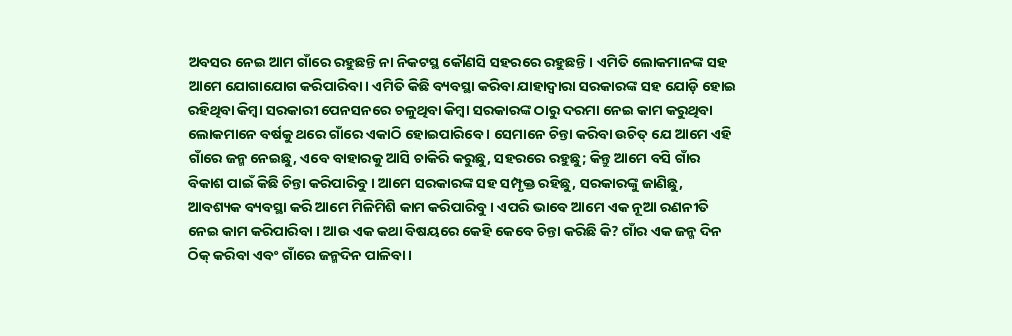ଅବସର ନେଇ ଆମ ଗାଁରେ ରହୁଛନ୍ତି ନା ନିକଟସ୍ଥ କୌଣସି ସହରରେ ରହୁଛନ୍ତି। ଏମିତି ଲୋକମାନଙ୍କ ସହ ଆମେ ଯୋଗାଯୋଗ କରିପାରିବା। ଏମିତି କିଛି ବ୍ୟବସ୍ଥା କରିବା ଯାହାଦ୍ଵାରା ସରକାରଙ୍କ ସହ ଯୋଡ଼ି ହୋଇ ରହିଥିବା କିମ୍ବା ସରକାରୀ ପେନସନରେ ଚଳୁଥିବା କିମ୍ବା ସରକାରଙ୍କ ଠାରୁ ଦରମା ନେଇ କାମ କରୁଥିବା ଲୋକମାନେ ବର୍ଷକୁ ଥରେ ଗାଁରେ ଏକାଠି ହୋଇପାରିବେ । ସେମାନେ ଚିନ୍ତା କରିବା ଉଚିତ୍‌ ଯେ ଆମେ ଏହି ଗାଁରେ ଜନ୍ମ ନେଇଛୁ, ଏବେ ବାହାରକୁ ଆସି ଚାକିରି କରୁଛୁ, ସହରରେ ରହୁଛୁ; କିନ୍ତୁ ଆମେ ବସି ଗାଁର ବିକାଶ ପାଇଁ କିଛି ଚିନ୍ତା କରିପାରିବୁ । ଆମେ ସରକାରଙ୍କ ସହ ସମ୍ପୃକ୍ତ ରହିଛୁ, ସରକାରଙ୍କୁ ଜାଣିଛୁ, ଆବଶ୍ୟକ ବ୍ୟବସ୍ଥା କରି ଆମେ ମିଳିମିଶି କାମ କରିପାରିବୁ । ଏପରି ଭାବେ ଆମେ ଏକ ନୂଆ ରଣନୀତି ନେଇ କାମ କରିପାରିବା । ଆଉ ଏକ କଥା ବିଷୟରେ କେହି କେବେ ଚିନ୍ତା କରିଛି କି? ଗାଁର ଏକ ଜନ୍ମ ଦିନ ଠିକ୍‌ କରିବା ଏବଂ ଗାଁରେ ଜନ୍ମଦିନ ପାଳିବା ।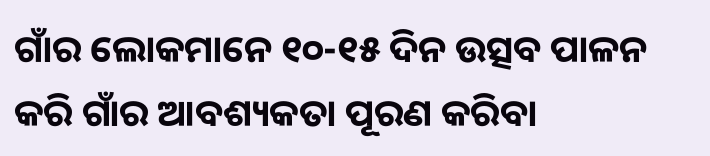ଗାଁର ଲୋକମାନେ ୧୦-୧୫ ଦିନ ଉତ୍ସବ ପାଳନ କରି ଗାଁର ଆବଶ୍ୟକତା ପୂରଣ କରିବା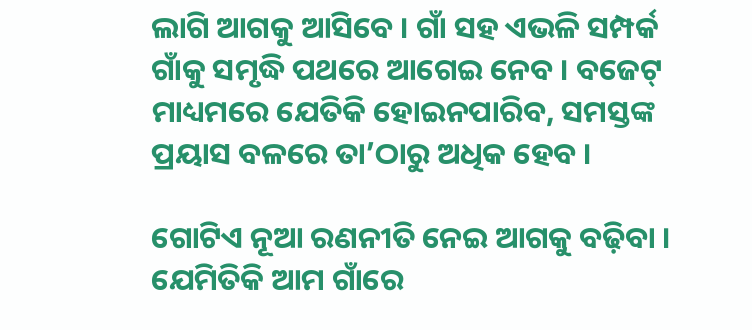ଲାଗି ଆଗକୁ ଆସିବେ । ଗାଁ ସହ ଏଭଳି ସମ୍ପର୍କ ଗାଁକୁ ସମୃଦ୍ଧି ପଥରେ ଆଗେଇ ନେବ । ବଜେଟ୍‌ ମାଧ୍ୟମରେ ଯେତିକି ହୋଇନପାରିବ, ସମସ୍ତଙ୍କ ପ୍ରୟାସ ବଳରେ ତା’ଠାରୁ ଅଧିକ ହେବ ।

ଗୋଟିଏ ନୂଆ ରଣନୀତି ନେଇ ଆଗକୁ ବଢ଼ିବା । ଯେମିତିକି ଆମ ଗାଁରେ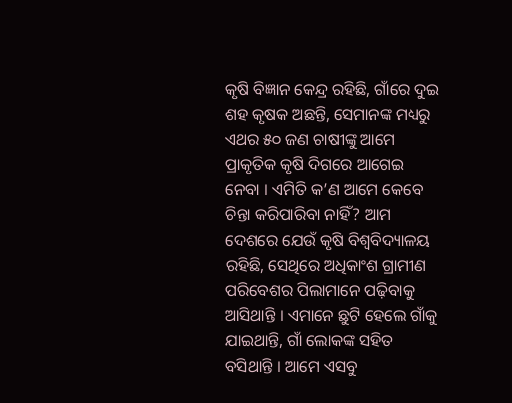କୃଷି ବିଜ୍ଞାନ କେନ୍ଦ୍ର ରହିଛି, ଗାଁରେ ଦୁଇ ଶହ କୃଷକ ଅଛନ୍ତି, ସେମାନଙ୍କ ମଧ୍ୟରୁ ଏଥର ୫୦ ଜଣ ଚାଷୀଙ୍କୁ ଆମେ ପ୍ରାକୃତିକ କୃଷି ଦିଗରେ ଆଗେଇ ନେବା । ଏମିତି କ’ଣ ଆମେ କେବେ ଚିନ୍ତା କରିପାରିବା ନାହିଁ? ଆମ ଦେଶରେ ଯେଉଁ କୃଷି ବିଶ୍ୱବିଦ୍ୟାଳୟ ରହିଛି, ସେଥିରେ ଅଧିକାଂଶ ଗ୍ରାମୀଣ ପରିବେଶର ପିଲାମାନେ ପଢ଼ିବାକୁ ଆସିଥାନ୍ତି । ଏମାନେ ଛୁଟି ହେଲେ ଗାଁକୁ ଯାଇଥାନ୍ତି, ଗାଁ ଲୋକଙ୍କ ସହିତ ବସିଥାନ୍ତି । ଆମେ ଏସବୁ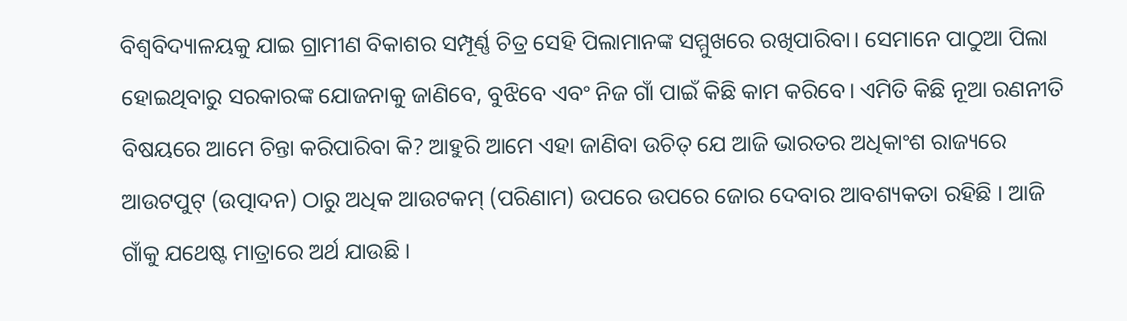ବିଶ୍ୱବିଦ୍ୟାଳୟକୁ ଯାଇ ଗ୍ରାମୀଣ ବିକାଶର ସମ୍ପୂର୍ଣ୍ଣ ଚିତ୍ର ସେହି ପିଲାମାନଙ୍କ ସମ୍ମୁଖରେ ରଖିପାରିବା। ସେମାନେ ପାଠୁଆ ପିଲା ହୋଇଥିବାରୁ ସରକାରଙ୍କ ଯୋଜନାକୁ ଜାଣିବେ, ବୁଝିବେ ଏବଂ ନିଜ ଗାଁ ପାଇଁ କିଛି କାମ କରିବେ। ଏମିତି କିଛି ନୂଆ ରଣନୀତି ବିଷୟରେ ଆମେ ଚିନ୍ତା କରିପାରିବା କି? ଆହୁରି ଆମେ ଏହା ଜାଣିବା ଉଚିତ୍‌ ଯେ ଆଜି ଭାରତର ଅଧିକାଂଶ ରାଜ୍ୟରେ ଆଉଟପୁଟ୍‌ (ଉତ୍ପାଦନ) ଠାରୁ ଅଧିକ ଆଉଟକମ୍‌ (ପରିଣାମ) ଉପରେ ଉପରେ ଜୋର ଦେବାର ଆବଶ୍ୟକତା ରହିଛି । ଆଜି ଗାଁକୁ ଯଥେଷ୍ଟ ମାତ୍ରାରେ ଅର୍ଥ ଯାଉଛି ।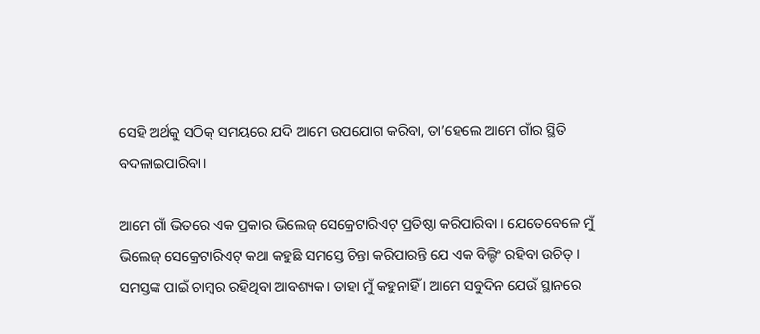ସେହି ଅର୍ଥକୁ ସଠିକ୍‌ ସମୟରେ ଯଦି ଆମେ ଉପଯୋଗ କରିବା, ତା’ହେଲେ ଆମେ ଗାଁର ସ୍ଥିତି ବଦଳାଇପାରିବା।

ଆମେ ଗାଁ ଭିତରେ ଏକ ପ୍ରକାର ଭିଲେଜ୍‌ ସେକ୍ରେଟାରିଏଟ୍‌ ପ୍ରତିଷ୍ଠା କରିପାରିବା । ଯେତେବେଳେ ମୁଁ ଭିଲେଜ୍‌ ସେକ୍ରେଟାରିଏଟ୍‌ କଥା କହୁଛି ସମସ୍ତେ ଚିନ୍ତା କରିପାରନ୍ତି ଯେ ଏକ ବିଲ୍ଡିଂ ରହିବା ଉଚିତ୍‌ । ସମସ୍ତଙ୍କ ପାଇଁ ଚାମ୍ବର ରହିଥିବା ଆବଶ୍ୟକ। ତାହା ମୁଁ କହୁନାହିଁ । ଆମେ ସବୁଦିନ ଯେଉଁ ସ୍ଥାନରେ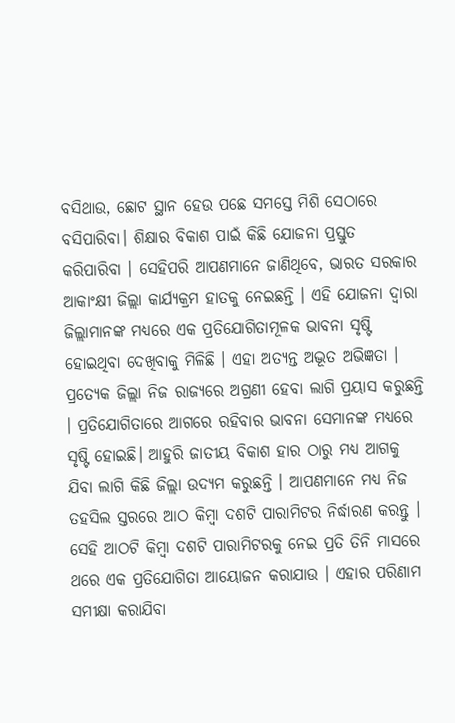ବସିଥାଉ, ଛୋଟ ସ୍ଥାନ ହେଉ ପଛେ ସମସ୍ତେ ମିଶି ସେଠାରେ ବସିପାରିବା। ଶିକ୍ଷାର ବିକାଶ ପାଇଁ କିଛି ଯୋଜନା ପ୍ରସ୍ତୁତ କରିପାରିବା । ସେହିପରି ଆପଣମାନେ ଜାଣିଥିବେ, ଭାରତ ସରକାର ଆକାଂକ୍ଷୀ ଜିଲ୍ଲା କାର୍ଯ୍ୟକ୍ରମ ହାତକୁ ନେଇଛନ୍ତି । ଏହି ଯୋଜନା ଦ୍ଵାରା ଜିଲ୍ଲାମାନଙ୍କ ମଧ୍ୟରେ ଏକ ପ୍ରତିଯୋଗିତାମୂଳକ ଭାବନା ସୃଷ୍ଟି ହୋଇଥିବା ଦେଖିବାକୁ ମିଳିଛି । ଏହା ଅତ୍ୟନ୍ତ ଅଦ୍ଭୂତ ଅଭିଜ୍ଞତା । ପ୍ରତ୍ୟେକ ଜିଲ୍ଲା ନିଜ ରାଜ୍ୟରେ ଅଗ୍ରଣୀ ହେବା ଲାଗି ପ୍ରୟାସ କରୁଛନ୍ତି । ପ୍ରତିଯୋଗିତାରେ ଆଗରେ ରହିବାର ଭାବନା ସେମାନଙ୍କ ମଧ୍ୟରେ ସୃଷ୍ଟି ହୋଇଛି। ଆହୁରି ଜାତୀୟ ବିକାଶ ହାର ଠାରୁ ମଧ୍ୟ ଆଗକୁ ଯିବା ଲାଗି କିଛି ଜିଲ୍ଲା ଉଦ୍ୟମ କରୁଛନ୍ତି । ଆପଣମାନେ ମଧ୍ୟ ନିଜ ତହସିଲ ସ୍ତରରେ ଆଠ କିମ୍ବା ଦଶଟି ପାରାମିଟର ନିର୍ଦ୍ଧାରଣ କରନ୍ତୁ । ସେହି ଆଠଟି କିମ୍ବା ଦଶଟି ପାରାମିଟରକୁ ନେଇ ପ୍ରତି ତିନି ମାସରେ ଥରେ ଏକ ପ୍ରତିଯୋଗିତା ଆୟୋଜନ କରାଯାଉ । ଏହାର ପରିଣାମ ସମୀକ୍ଷା କରାଯିବା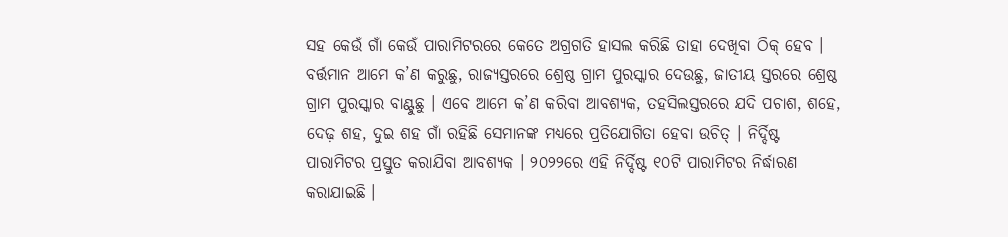ସହ କେଉଁ ଗାଁ କେଉଁ ପାରାମିଟରରେ କେତେ ଅଗ୍ରଗତି ହାସଲ କରିଛି ତାହା ଦେଖିବା ଠିକ୍‌ ହେବ । ବର୍ତ୍ତମାନ ଆମେ କ’ଣ କରୁଛୁ, ରାଜ୍ୟସ୍ତରରେ ଶ୍ରେଷ୍ଠ ଗ୍ରାମ ପୁରସ୍କାର ଦେଉଛୁ, ଜାତୀୟ ସ୍ତରରେ ଶ୍ରେଷ୍ଠ ଗ୍ରାମ ପୁରସ୍କାର ବାଣ୍ଟୁଛୁ । ଏବେ ଆମେ କ’ଣ କରିବା ଆବଶ୍ୟକ, ତହସିଲସ୍ତରରେ ଯଦି ପଚାଶ, ଶହେ, ଦେଢ଼ ଶହ, ଦୁଇ ଶହ ଗାଁ ରହିଛି ସେମାନଙ୍କ ମଧ୍ୟରେ ପ୍ରତିଯୋଗିତା ହେବା ଉଚିତ୍‌ । ନିର୍ଦ୍ଦିଷ୍ଟ ପାରାମିଟର ପ୍ରସ୍ତୁତ କରାଯିବା ଆବଶ୍ୟକ । ୨୦୨୨ରେ ଏହି ନିର୍ଦ୍ଦିଷ୍ଟ ୧୦ଟି ପାରାମିଟର ନିର୍ଦ୍ଧାରଣ କରାଯାଇଛି ।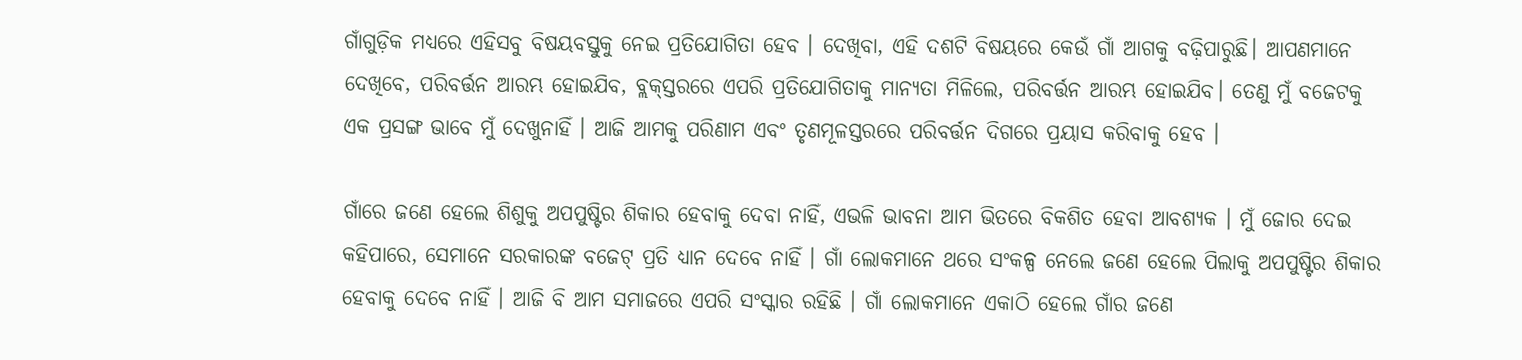ଗାଁଗୁଡ଼ିକ ମଧ୍ୟରେ ଏହିସବୁ ବିଷୟବସ୍ତୁକୁ ନେଇ ପ୍ରତିଯୋଗିତା ହେବ । ଦେଖିବା, ଏହି ଦଶଟି ବିଷୟରେ କେଉଁ ଗାଁ ଆଗକୁ ବଢ଼ିପାରୁଛି। ଆପଣମାନେ ଦେଖିବେ, ପରିବର୍ତ୍ତନ ଆରମ୍ଭ ହୋଇଯିବ, ବ୍ଲକ୍‌ସ୍ତରରେ ଏପରି ପ୍ରତିଯୋଗିତାକୁ ମାନ୍ୟତା ମିଳିଲେ, ପରିବର୍ତ୍ତନ ଆରମ୍ଭ ହୋଇଯିବ। ତେଣୁ ମୁଁ ବଜେଟକୁ ଏକ ପ୍ରସଙ୍ଗ ଭାବେ ମୁଁ ଦେଖୁନାହିଁ । ଆଜି ଆମକୁ ପରିଣାମ ଏବଂ ତୃଣମୂଳସ୍ତରରେ ପରିବର୍ତ୍ତନ ଦିଗରେ ପ୍ରୟାସ କରିବାକୁ ହେବ ।

ଗାଁରେ ଜଣେ ହେଲେ ଶିଶୁକୁ ଅପପୁଷ୍ଟିର ଶିକାର ହେବାକୁ ଦେବା ନାହିଁ, ଏଭଳି ଭାବନା ଆମ ଭିତରେ ବିକଶିତ ହେବା ଆବଶ୍ୟକ । ମୁଁ ଜୋର ଦେଇ କହିପାରେ, ସେମାନେ ସରକାରଙ୍କ ବଜେଟ୍‌ ପ୍ରତି ଧ୍ୟାନ ଦେବେ ନାହିଁ । ଗାଁ ଲୋକମାନେ ଥରେ ସଂକଳ୍ପ ନେଲେ ଜଣେ ହେଲେ ପିଲାକୁ ଅପପୁଷ୍ଟିର ଶିକାର ହେବାକୁ ଦେବେ ନାହିଁ । ଆଜି ବି ଆମ ସମାଜରେ ଏପରି ସଂସ୍କାର ରହିଛି । ଗାଁ ଲୋକମାନେ ଏକାଠି ହେଲେ ଗାଁର ଜଣେ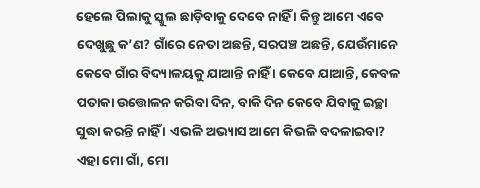ହେଲେ ପିଲାକୁ ସ୍କୁଲ ଛାଡ଼ିବାକୁ ଦେବେ ନାହିଁ । କିନ୍ତୁ ଆମେ ଏବେ ଦେଖୁଛୁ କ’ଣ? ଗାଁରେ ନେତା ଅଛନ୍ତି, ସରପଞ୍ଚ ଅଛନ୍ତି, ଯେଉଁମାନେ କେବେ ଗାଁର ବିଦ୍ୟାଳୟକୁ ଯାଆନ୍ତି ନାହିଁ । କେବେ ଯାଆନ୍ତି, କେବଳ ପତାକା ଉତ୍ତୋଳନ କରିବା ଦିନ, ବାକି ଦିନ କେବେ ଯିବାକୁ ଇଚ୍ଛା ସୁଦ୍ଧା କରନ୍ତି ନାହିଁ । ଏଭଳି ଅଭ୍ୟାସ ଆମେ କିଭଳି ବଦଳାଇବା? ଏହା ମୋ ଗାଁ, ମୋ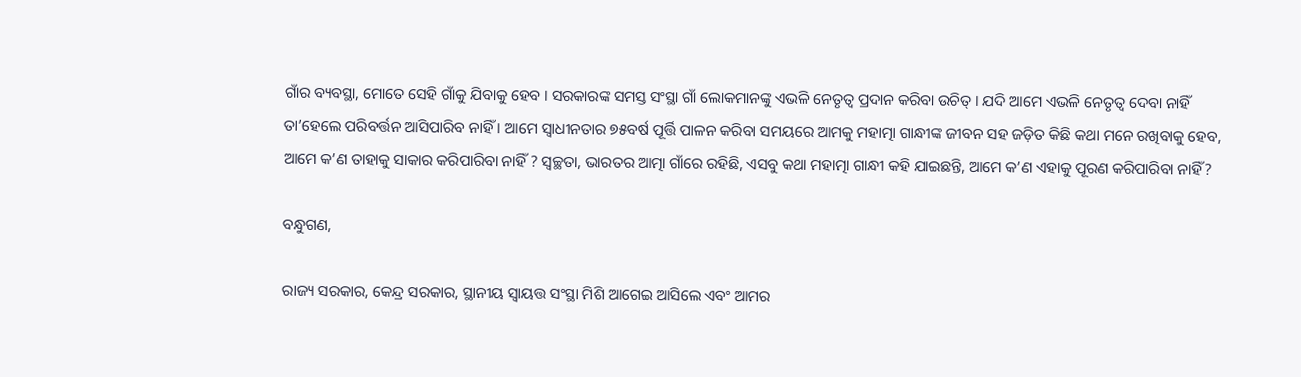ଗାଁର ବ୍ୟବସ୍ଥା, ମୋତେ ସେହି ଗାଁକୁ ଯିବାକୁ ହେବ । ସରକାରଙ୍କ ସମସ୍ତ ସଂସ୍ଥା ଗାଁ ଲୋକମାନଙ୍କୁ ଏଭଳି ନେତୃତ୍ୱ ପ୍ରଦାନ କରିବା ଉଚିତ୍‌ । ଯଦି ଆମେ ଏଭଳି ନେତୃତ୍ୱ ଦେବା ନାହିଁ ତା’ହେଲେ ପରିବର୍ତ୍ତନ ଆସିପାରିବ ନାହିଁ । ଆମେ ସ୍ୱାଧୀନତାର ୭୫ବର୍ଷ ପୂର୍ତ୍ତି ପାଳନ କରିବା ସମୟରେ ଆମକୁ ମହାତ୍ମା ଗାନ୍ଧୀଙ୍କ ଜୀବନ ସହ ଜଡ଼ିତ କିଛି କଥା ମନେ ରଖିବାକୁ ହେବ, ଆମେ କ’ଣ ତାହାକୁ ସାକାର କରିପାରିବା ନାହିଁ ? ସ୍ୱଚ୍ଛତା, ଭାରତର ଆତ୍ମା ଗାଁରେ ରହିଛି, ଏସବୁ କଥା ମହାତ୍ମା ଗାନ୍ଧୀ କହି ଯାଇଛନ୍ତି, ଆମେ କ’ଣ ଏହାକୁ ପୂରଣ କରିପାରିବା ନାହିଁ?

ବନ୍ଧୁଗଣ,

ରାଜ୍ୟ ସରକାର, କେନ୍ଦ୍ର ସରକାର, ସ୍ଥାନୀୟ ସ୍ୱାୟତ୍ତ ସଂସ୍ଥା ମିଶି ଆଗେଇ ଆସିଲେ ଏବଂ ଆମର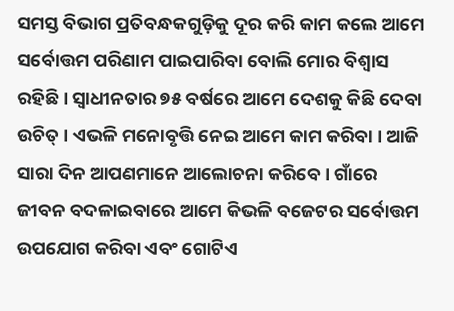ସମସ୍ତ ବିଭାଗ ପ୍ରତିବନ୍ଧକଗୁଡ଼ିକୁ ଦୂର କରି କାମ କଲେ ଆମେ ସର୍ବୋତ୍ତମ ପରିଣାମ ପାଇପାରିବା ବୋଲି ମୋର ବିଶ୍ୱାସ ରହିଛି । ସ୍ୱାଧୀନତାର ୭୫ ବର୍ଷରେ ଆମେ ଦେଶକୁ କିଛି ଦେବା ଉଚିତ୍‌ । ଏଭଳି ମନୋବୃତ୍ତି ନେଇ ଆମେ କାମ କରିବା । ଆଜି ସାରା ଦିନ ଆପଣମାନେ ଆଲୋଚନା କରିବେ । ଗାଁରେ ଜୀବନ ବଦଳାଇବାରେ ଆମେ କିଭଳି ବଜେଟର ସର୍ବୋତ୍ତମ ଉପଯୋଗ କରିବା ଏବଂ ଗୋଟିଏ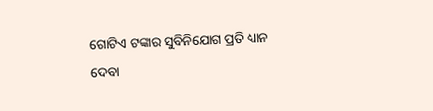ଗୋଟିଏ ଟଙ୍କାର ସୁବିନିଯୋଗ ପ୍ରତି ଧ୍ୟାନ ଦେବା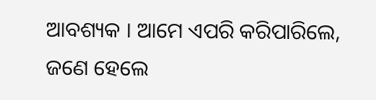ଆବଶ୍ୟକ । ଆମେ ଏପରି କରିପାରିଲେ, ଜଣେ ହେଲେ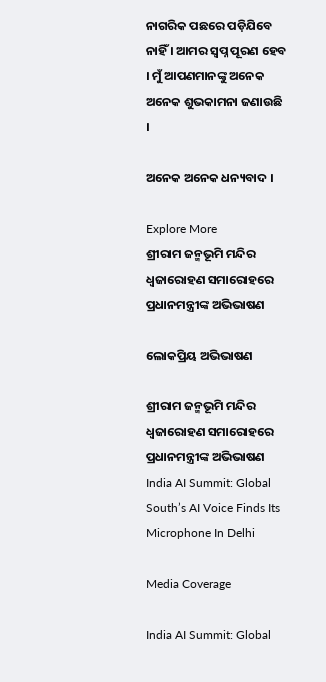ନାଗରିକ ପଛରେ ପଡ଼ିଯିବେ ନାହିଁ । ଆମର ସ୍ୱପ୍ନ ପୂରଣ ହେବ । ମୁଁ ଆପଣମାନଙ୍କୁ ଅନେକ ଅନେକ ଶୁଭକାମନା ଜଣାଉଛି ।

ଅନେକ ଅନେକ ଧନ୍ୟବାଦ ।

Explore More
ଶ୍ରୀରାମ ଜନ୍ମଭୂମି ମନ୍ଦିର ଧ୍ଵଜାରୋହଣ ସମାରୋହରେ ପ୍ରଧାନମନ୍ତ୍ରୀଙ୍କ ଅଭିଭାଷଣ

ଲୋକପ୍ରିୟ ଅଭିଭାଷଣ

ଶ୍ରୀରାମ ଜନ୍ମଭୂମି ମନ୍ଦିର ଧ୍ଵଜାରୋହଣ ସମାରୋହରେ ପ୍ରଧାନମନ୍ତ୍ରୀଙ୍କ ଅଭିଭାଷଣ
India AI Summit: Global South’s AI Voice Finds Its Microphone In Delhi

Media Coverage

India AI Summit: Global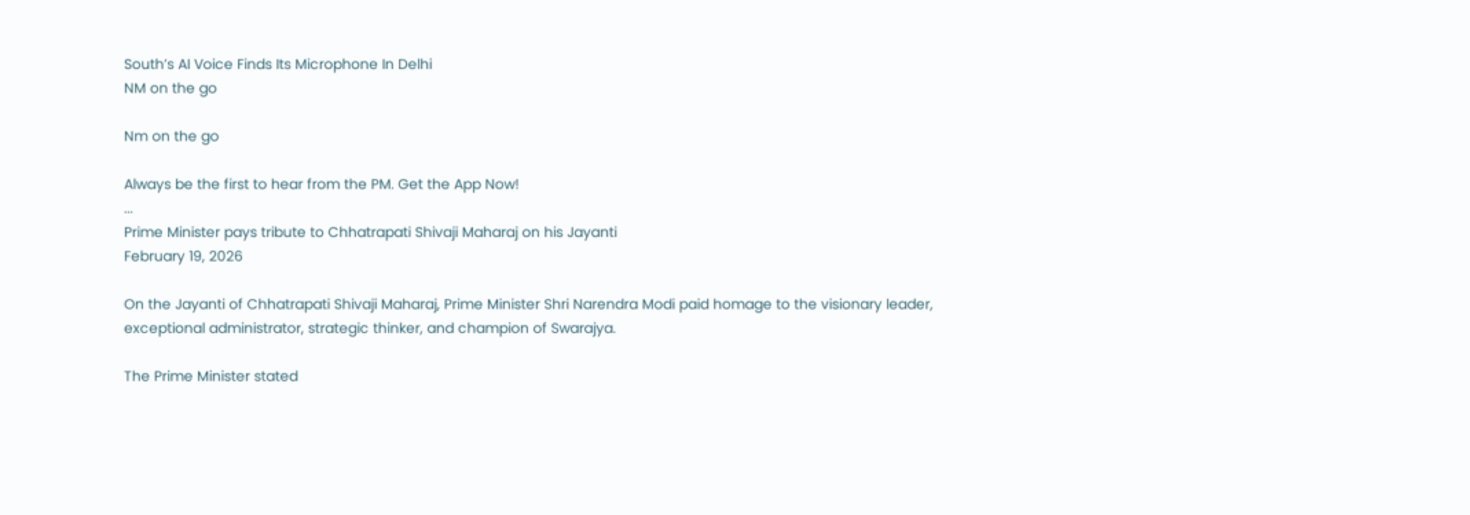South’s AI Voice Finds Its Microphone In Delhi
NM on the go

Nm on the go

Always be the first to hear from the PM. Get the App Now!
...
Prime Minister pays tribute to Chhatrapati Shivaji Maharaj on his Jayanti
February 19, 2026

On the Jayanti of Chhatrapati Shivaji Maharaj, Prime Minister Shri Narendra Modi paid homage to the visionary leader, exceptional administrator, strategic thinker, and champion of Swarajya.

The Prime Minister stated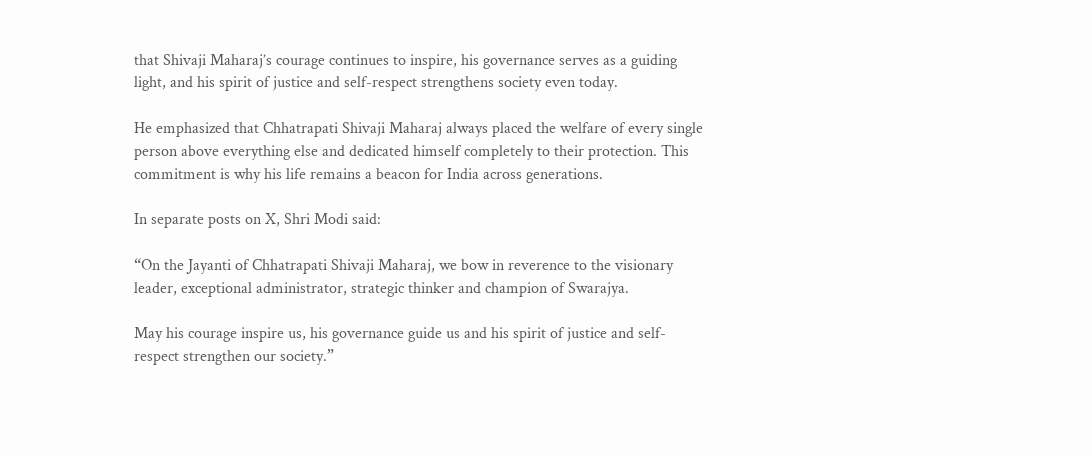that Shivaji Maharaj’s courage continues to inspire, his governance serves as a guiding light, and his spirit of justice and self-respect strengthens society even today.

He emphasized that Chhatrapati Shivaji Maharaj always placed the welfare of every single person above everything else and dedicated himself completely to their protection. This commitment is why his life remains a beacon for India across generations.

In separate posts on X, Shri Modi said:

“On the Jayanti of Chhatrapati Shivaji Maharaj, we bow in reverence to the visionary leader, exceptional administrator, strategic thinker and champion of Swarajya.

May his courage inspire us, his governance guide us and his spirit of justice and self-respect strengthen our society.”